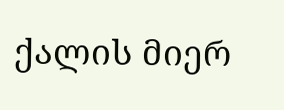ქალის მიერ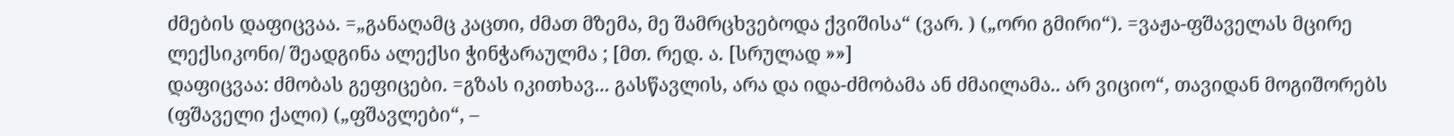ძმების დაფიცვაა. =„განაღამც კაცთი, ძმათ მზემა, მე შამრცხვებოდა ქვიშისა“ (ვარ. ) („ორი გმირი“). =ვაჟა-ფშაველას მცირე ლექსიკონი/ შეადგინა ალექსი ჭინჭარაულმა ; [მთ. რედ. ა. [სრულად »»]
დაფიცვაა: ძმობას გეფიცები. =გზას იკითხავ... გასწავლის, არა და იდა-ძმობამა ან ძმაილამა.. არ ვიციო“, თავიდან მოგიშორებს (ფშაველი ქალი) („ფშავლები“, –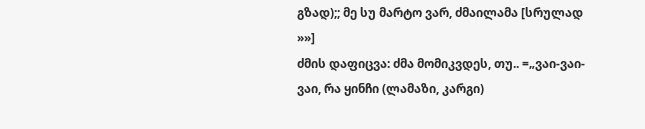გზად);; მე სუ მარტო ვარ, ძმაილამა [სრულად »»]
ძმის დაფიცვა: ძმა მომიკვდეს, თუ.. =„ვაი-ვაი-ვაი, რა ყინჩი (ლამაზი, კარგი)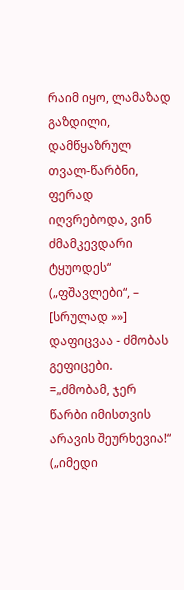რაიმ იყო, ლამაზად გაზდილი, დამწყაზრულ თვალ-წარბნი, ფერად იღვრებოდა, ვინ ძმამკევდარი ტყუოდეს“ („ფშავლები“, – [სრულად »»]
დაფიცვაა - ძმობას გეფიცები. =„ძმობამ, ჯერ წარბი იმისთვის არავის შეურხევია!“ („იმედი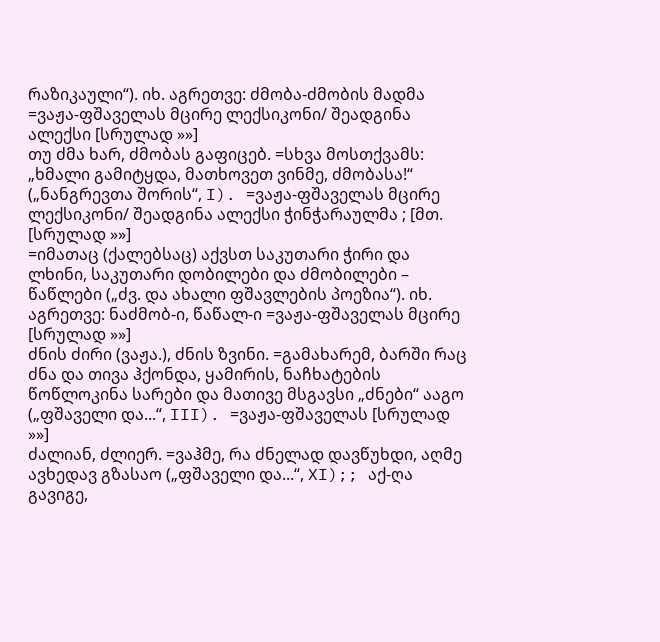რაზიკაული“). იხ. აგრეთვე: ძმობა-ძმობის მადმა =ვაჟა-ფშაველას მცირე ლექსიკონი/ შეადგინა ალექსი [სრულად »»]
თუ ძმა ხარ, ძმობას გაფიცებ. =სხვა მოსთქვამს: „ხმალი გამიტყდა, მათხოვეთ ვინმე, ძმობასა!“ („ნანგრევთა შორის“, I). =ვაჟა-ფშაველას მცირე ლექსიკონი/ შეადგინა ალექსი ჭინჭარაულმა ; [მთ. [სრულად »»]
=იმათაც (ქალებსაც) აქვსთ საკუთარი ჭირი და ლხინი, საკუთარი დობილები და ძმობილები – წაწლები („ძვ. და ახალი ფშავლების პოეზია“). იხ. აგრეთვე: ნაძმობ-ი, წაწალ-ი =ვაჟა-ფშაველას მცირე [სრულად »»]
ძნის ძირი (ვაჟა.), ძნის ზვინი. =გამახარემ, ბარში რაც ძნა და თივა ჰქონდა, ყამირის, ნაჩხატების წოწლოკინა სარები და მათივე მსგავსი „ძნები“ ააგო („ფშაველი და...“, III). =ვაჟა-ფშაველას [სრულად »»]
ძალიან, ძლიერ. =ვაჰმე, რა ძნელად დავწუხდი, აღმე ავხედავ გზასაო („ფშაველი და...“, XI);; აქ-ღა გავიგე,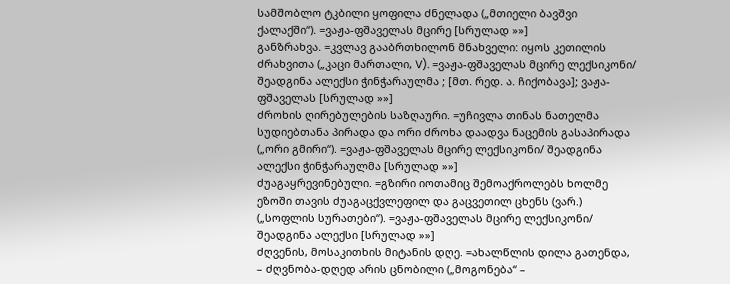სამშობლო ტკბილი ყოფილა ძნელადა („მთიელი ბავშვი ქალაქში“). =ვაჟა-ფშაველას მცირე [სრულად »»]
განზრახვა. =კვლავ გააბრთხილონ მნახველი: იყოს კეთილის ძრახვითა („კაცი მართალი, V). =ვაჟა-ფშაველას მცირე ლექსიკონი/ შეადგინა ალექსი ჭინჭარაულმა ; [მთ. რედ. ა. ჩიქობავა]; ვაჟა-ფშაველას [სრულად »»]
ძროხის ღირებულების საზღაური. =უჩივლა თინას ნათელმა სუდიებთანა პირადა და ორი ძროხა დაადვა ნაცემის გასაპირადა („ორი გმირი“). =ვაჟა-ფშაველას მცირე ლექსიკონი/ შეადგინა ალექსი ჭინჭარაულმა [სრულად »»]
ძუაგაყრევინებული. =გზირი იოთამიც შემოაქროლებს ხოლმე ეზოში თავის ძუაგაცქვლეფილ და გაცვეთილ ცხენს (ვარ.) („სოფლის სურათები“). =ვაჟა-ფშაველას მცირე ლექსიკონი/ შეადგინა ალექსი [სრულად »»]
ძღვენის, მოსაკითხის მიტანის დღე. =ახალწლის დილა გათენდა, – ძღვნობა-დღედ არის ცნობილი („მოგონება“ –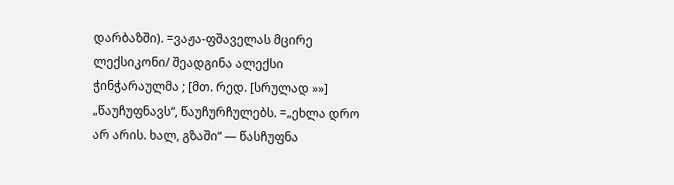დარბაზში). =ვაჟა-ფშაველას მცირე ლექსიკონი/ შეადგინა ალექსი ჭინჭარაულმა ; [მთ. რედ. [სრულად »»]
„წაუჩუფნავს“, წაუჩურჩულებს. =„ეხლა დრო არ არის. ხალ, გზაში“ — წასჩუფნა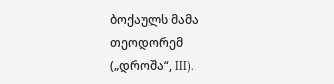ბოქაულს მამა თეოდორემ („დროშა“, III).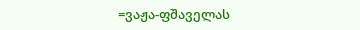=ვაჟა-ფშაველას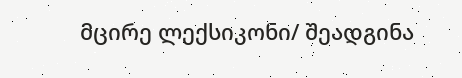მცირე ლექსიკონი/ შეადგინა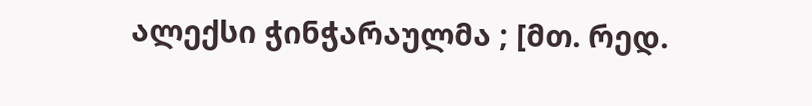ალექსი ჭინჭარაულმა ; [მთ. რედ.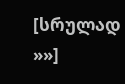[სრულად »»]